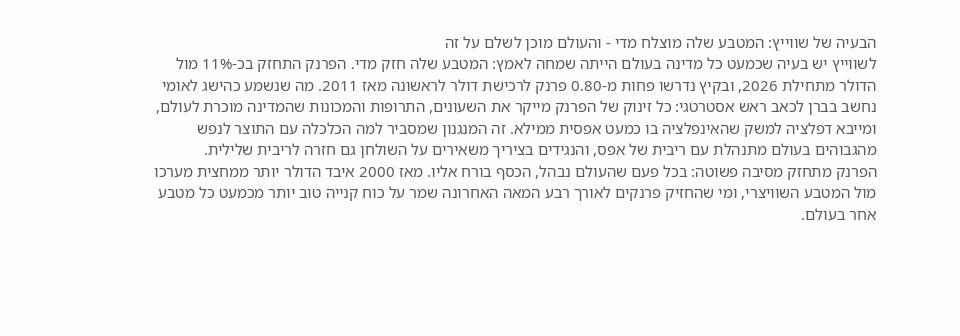הבעיה של שווייץ: המטבע שלה מוצלח מדי - והעולם מוכן לשלם על זה
לשווייץ יש בעיה שכמעט כל מדינה בעולם הייתה שמחה לאמץ: המטבע שלה חזק מדי. הפרנק התחזק בכ-11% מול הדולר מתחילת 2026, ובקיץ נדרשו פחות מ-0.80 פרנק לרכישת דולר לראשונה מאז 2011. מה שנשמע כהישג לאומי נחשב בברן לכאב ראש אסטרטגי: כל זינוק של הפרנק מייקר את השעונים, התרופות והמכונות שהמדינה מוכרת לעולם, ומייבא דפלציה למשק שהאינפלציה בו כמעט אפסית ממילא. זה המנגנון שמסביר למה הכלכלה עם התוצר לנפש מהגבוהים בעולם מתנהלת עם ריבית של אפס, והנגידים בציריך משאירים על השולחן גם חזרה לריבית שלילית.
הפרנק מתחזק מסיבה פשוטה: בכל פעם שהעולם נבהל, הכסף בורח אליו. מאז 2000 איבד הדולר יותר ממחצית מערכו מול המטבע השוויצרי, ומי שהחזיק פרנקים לאורך רבע המאה האחרונה שמר על כוח קנייה טוב יותר מכמעט כל מטבע אחר בעולם.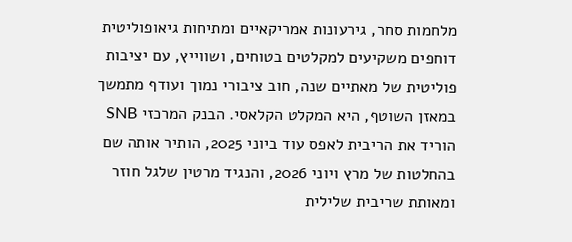מלחמות סחר, גירעונות אמריקאיים ומתיחות גיאופוליטית דוחפים משקיעים למקלטים בטוחים, ושווייץ, עם יציבות פוליטית של מאתיים שנה, חוב ציבורי נמוך ועודף מתמשך במאזן השוטף, היא המקלט הקלאסי. הבנק המרכזי SNB הוריד את הריבית לאפס עוד ביוני 2025, הותיר אותה שם בהחלטות של מרץ ויוני 2026, והנגיד מרטין שלגל חוזר ומאותת שריבית שלילית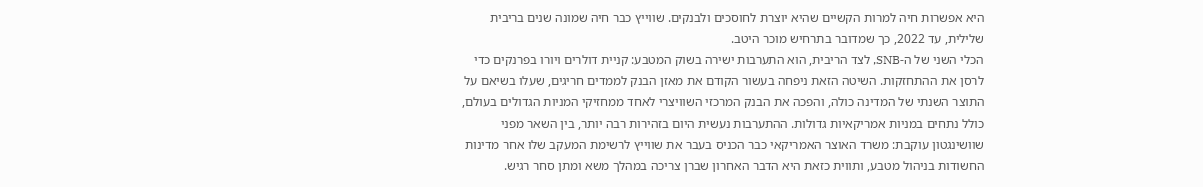היא אפשרות חיה למרות הקשיים שהיא יוצרת לחוסכים ולבנקים. שווייץ כבר חיה שמונה שנים בריבית שלילית, עד 2022, כך שמדובר בתרחיש מוכר היטב.
הכלי השני של ה-SNB, לצד הריבית, הוא התערבות ישירה בשוק המטבע: קניית דולרים ויורו בפרנקים כדי לרסן את ההתחזקות. השיטה הזאת ניפחה בעשור הקודם את מאזן הבנק לממדים חריגים, שעלו בשיאם על התוצר השנתי של המדינה כולה, והפכה את הבנק המרכזי השוויצרי לאחד ממחזיקי המניות הגדולים בעולם, כולל נתחים במניות אמריקאיות גדולות. ההתערבות נעשית היום בזהירות רבה יותר, בין השאר מפני שוושינגטון עוקבת: משרד האוצר האמריקאי כבר הכניס בעבר את שווייץ לרשימת המעקב שלו אחר מדינות החשודות בניהול מטבע, ותווית כזאת היא הדבר האחרון שברן צריכה במהלך משא ומתן סחר רגיש.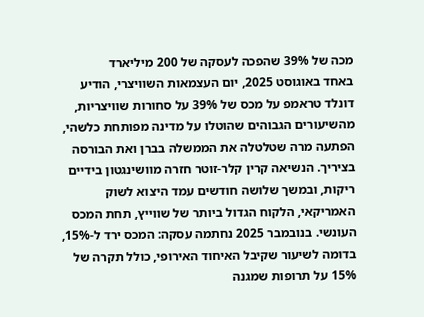מכה של 39% שהפכה לעסקה של 200 מיליארד
באחד באוגוסט 2025, יום העצמאות השוויצרי, הודיע דונלד טראמפ על מכס של 39% על סחורות שוויצריות, מהשיעורים הגבוהים שהוטלו על מדינה מפותחת כלשהי, הפתעה מרה שטלטלה את הממשלה בברן ואת הבורסה בציריך. הנשיאה קרין קלר-זוטר חזרה מוושינגטון בידיים ריקות, ובמשך שלושה חודשים עמד היצוא לשוק האמריקאי, הלקוח הגדול ביותר של שווייץ, תחת המכס העונשי. בנובמבר 2025 נחתמה עסקה: המכס ירד ל-15%, בדומה לשיעור שקיבל האיחוד האירופי, כולל תקרה של 15% על תרופות שמגנה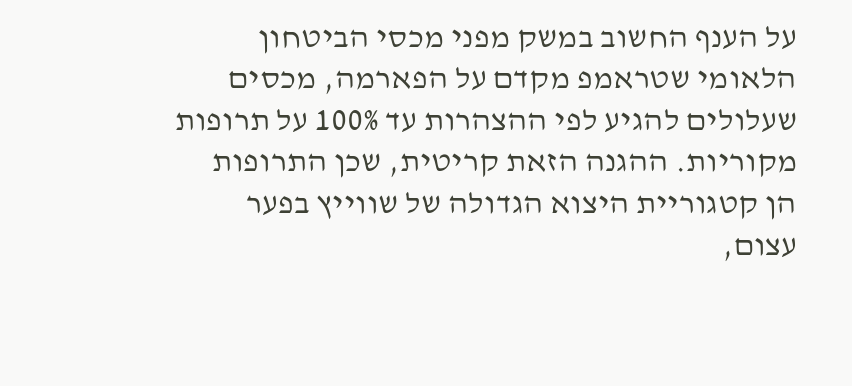על הענף החשוב במשק מפני מכסי הביטחון הלאומי שטראמפ מקדם על הפארמה, מכסים שעלולים להגיע לפי ההצהרות עד 100% על תרופות מקוריות. ההגנה הזאת קריטית, שכן התרופות הן קטגוריית היצוא הגדולה של שווייץ בפער עצום,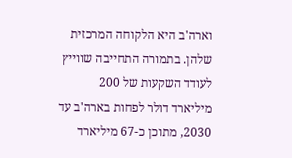וארה'ב היא הלקוחה המרכזית שלהן. בתמורה התחייבה שווייץ לעודד השקעות של 200 מיליארד דולר לפחות בארה'ב עד 2030, מתוכן כ-67 מיליארד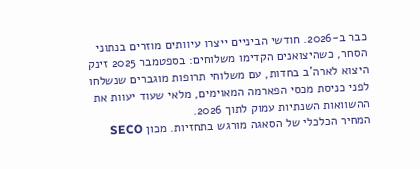כבר ב-2026. חודשי הביניים ייצרו עיוותים מוזרים בנתוני הסחר, כשהיצואנים הקדימו משלוחים: בספטמבר 2025 זינק היצוא לארה'ב בחדות, עם משלוחי תרופות מוגברים שנשלחו לפני כניסת מכסי הפארמה המאוימים, מלאי שעוד יעוות את ההשוואות השנתיות עמוק לתוך 2026.
המחיר הכלכלי של הסאגה מורגש בתחזיות. מכון SECO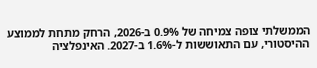הממשלתי צופה צמיחה של 0.9% ב-2026, הרחק מתחת לממוצע ההיסטורי, עם התאוששות ל-1.6% ב-2027. האינפלציה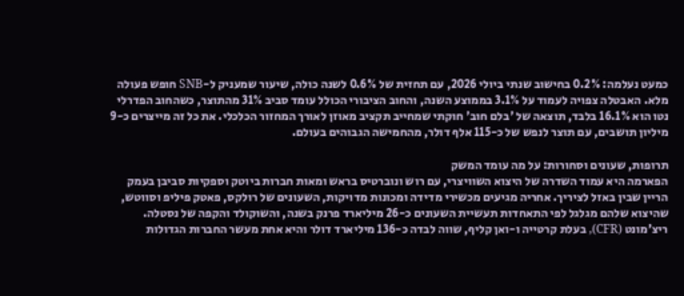כמעט נעלמה: 0.2% בחישוב שנתי ביולי 2026, עם תחזית של 0.6% לשנה כולה, שיעור שמעניק ל-SNB חופש פעולה מלא. האבטלה צפויה לעמוד על 3.1% בממוצע השנה, והחוב הציבורי הכולל עומד סביב 31% מהתוצר, כשהחוב הפדרלי נטו הוא 16.1% בלבד, תוצאה של 'בלם חוב' חוקתי שמחייב תקציב מאוזן לאורך המחזור הכלכלי. את כל זה מייצרים כ-9 מיליון תושבים, עם תוצר לנפש של כ-115 אלף דולר, מהחמישה הגבוהים בעולם.

תרופות, שעונים וסחורות: על מה עומד המשק
הפארמה היא עמוד השדרה של היצוא השוויצרי, עם רוש ונוברטיס בראש ומאות חברות ביוטק וספקיות סביבן בעמק הריין שבין באזל לציריך. אחריה מגיעים מכשירי מדידה ומכונות מדויקות, השעונים של רולקס, פאטק פיליפ וסווטש, שהיצוא שלהם מגלגל לפי התאחדות תעשיית השעונים כ-26 מיליארד פרנק בשנה, והשוקולד והקפה של נסטלה. ריצ'מונט (CFR), בעלת קרטייה ו-ואן קליף, שווה לבדה כ-136 מיליארד דולר והיא אחת מעשר החברות הגדולות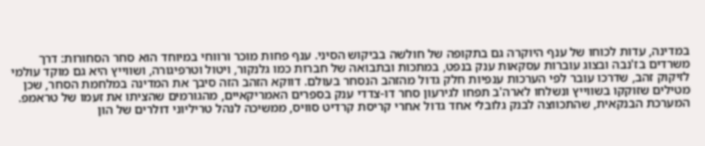במדינה, עדות לכוחו של ענף היוקרה גם בתקופה של חולשה בביקוש הסיני. ענף פחות מוכר ורווחי במיוחד הוא סחר הסחורות: דרך משרדים בז'נבה ובצוג עוברות עסקאות ענק בנפט, במתכות ובתבואה של חברות כמו גלנקור, ויטול וטרפיגורה, ושווייץ היא גם מוקד עולמי לזיקוק זהב, שדרכו עובר לפי הערכות ענפיות חלק גדול מהזהב הנסחר בעולם. דווקא הזהב הזה סיבך את המדינה במלחמת הסחר, שכן מטילים שזוקקו בשווייץ ונשלחו לארה'ב תפחו לגירעון סחר דו-צדדי ענק בספרים האמריקאיים, מהגורמים שהציתו את זעמו של טראמפ. המערכת הבנקאית, שהתכווצה לבנק גלובלי אחד גדול אחרי קריסת קרדיט סוויס, ממשיכה לנהל טריליוני דולרים של הון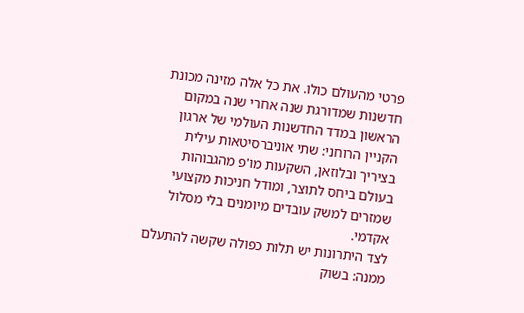פרטי מהעולם כולו. את כל אלה מזינה מכונת חדשנות שמדורגת שנה אחרי שנה במקום הראשון במדד החדשנות העולמי של ארגון הקניין הרוחני: שתי אוניברסיטאות עילית בציריך ובלוזאן, השקעות מו'פ מהגבוהות בעולם ביחס לתוצר, ומודל חניכות מקצועי שמזרים למשק עובדים מיומנים בלי מסלול אקדמי.
לצד היתרונות יש תלות כפולה שקשה להתעלם ממנה: בשוק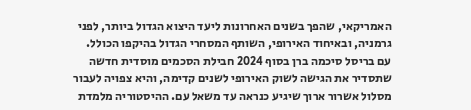האמריקאי, שהפך בשנים האחרונות ליעד היצוא הגדול ביותר, לפני גרמניה, ובאיחוד האירופי, השותף המסחרי הגדול בהיקפו הכולל. עם בריסל סיכמה ברן בסוף 2024 חבילת הסכמים מוסדית חדשה שתסדיר את הגישה לשוק האירופי לשנים קדימה, והיא צפויה לעבור מסלול אשרור ארוך שיגיע כנראה עד משאל עם. ההיסטוריה מלמדת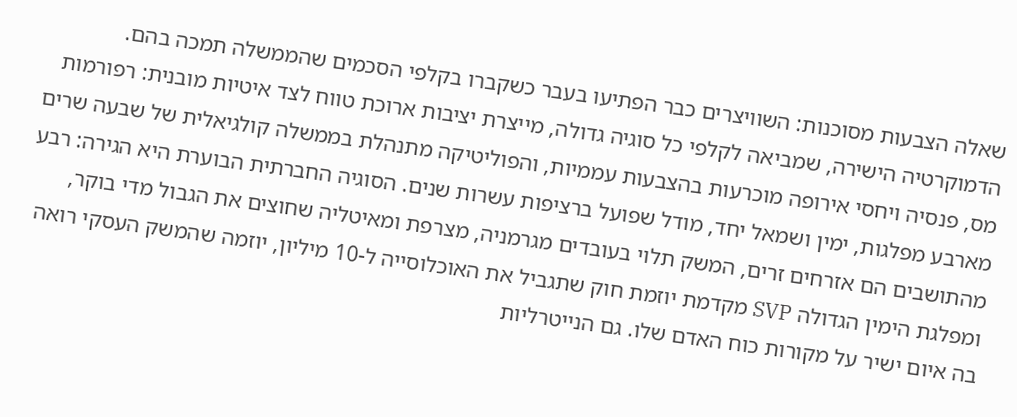שאלה הצבעות מסוכנות: השוויצרים כבר הפתיעו בעבר כשקברו בקלפי הסכמים שהממשלה תמכה בהם.
הדמוקרטיה הישירה, שמביאה לקלפי כל סוגיה גדולה, מייצרת יציבות ארוכת טווח לצד איטיות מובנית: רפורמות מס, פנסיה ויחסי אירופה מוכרעות בהצבעות עממיות, והפוליטיקה מתנהלת בממשלה קולגיאלית של שבעה שרים מארבע מפלגות, ימין ושמאל יחד, מודל שפועל ברציפות עשרות שנים. הסוגיה החברתית הבוערת היא הגירה: רבע מהתושבים הם אזרחים זרים, המשק תלוי בעובדים מגרמניה, מצרפת ומאיטליה שחוצים את הגבול מדי בוקר, ומפלגת הימין הגדולה SVP מקדמת יוזמת חוק שתגביל את האוכלוסייה ל-10 מיליון, יוזמה שהמשק העסקי רואה בה איום ישיר על מקורות כוח האדם שלו. גם הנייטרליות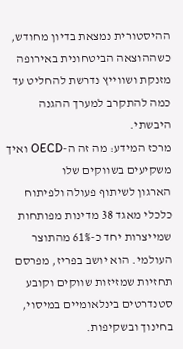ההיסטורית נמצאת בדיון מחודש, כשההוצאה הביטחונית באירופה מזנקת ושווייץ נדרשת להחליט עד כמה להתקרב למערך ההגנה היבשתי.
מרכז המידע: מה זה ה-OECD ואיך משקיעים בשווקים שלו
הארגון לשיתוף פעולה ולפיתוח כלכלי מאגד 38 מדינות מפותחות שמייצרות יחד כ-61% מהתוצר העולמי. הוא יושב בפריז, מפרסם תחזיות שמזיזות שווקים וקובע סטנדרטים בינלאומיים במיסוי, בחינוך ובשקיפות.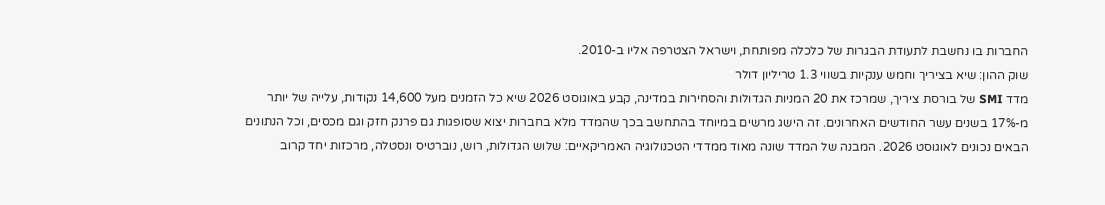החברות בו נחשבת לתעודת הבגרות של כלכלה מפותחת, וישראל הצטרפה אליו ב-2010.
שוק ההון: שיא בציריך וחמש ענקיות בשווי 1.3 טריליון דולר
מדד SMI של בורסת ציריך, שמרכז את 20 המניות הגדולות והסחירות במדינה, קבע באוגוסט 2026 שיא כל הזמנים מעל 14,600 נקודות, עלייה של יותר מ-17% בשנים עשר החודשים האחרונים. זה הישג מרשים במיוחד בהתחשב בכך שהמדד מלא בחברות יצוא שסופגות גם פרנק חזק וגם מכסים, וכל הנתונים הבאים נכונים לאוגוסט 2026. המבנה של המדד שונה מאוד ממדדי הטכנולוגיה האמריקאיים: שלוש הגדולות, רוש, נוברטיס ונסטלה, מרכזות יחד קרוב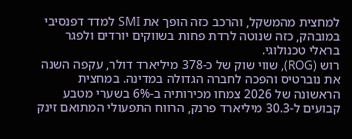למחצית מהמשקל, והרכב כזה הופך את SMI למדד דפנסיבי במובהק, כזה שנוטה לרדת פחות בשווקים יורדים ולפגר בראלי טכנולוגי.
רוש (ROG), שווי שוק של כ-378 מיליארד דולר, עקפה השנה את נוברטיס והפכה לחברה הגדולה במדינה. במחצית הראשונה של 2026 צמחו מכירותיה ב-6% בשערי מטבע קבועים ל-30.3 מיליארד פרנק, הרווח התפעולי המתואם זינק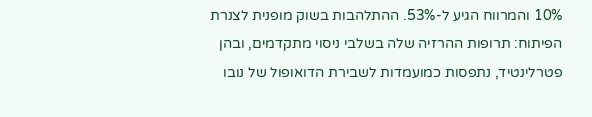10% והמרווח הגיע ל-53%. ההתלהבות בשוק מופנית לצנרת הפיתוח: תרופות ההרזיה שלה בשלבי ניסוי מתקדמים, ובהן פטרלינטיד, נתפסות כמועמדות לשבירת הדואופול של נובו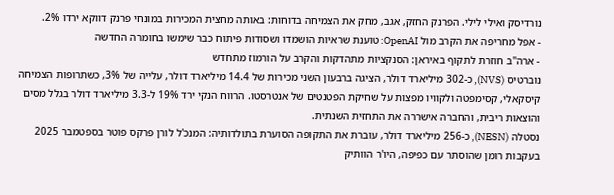נורדיסק ואילי לילי. הפרנק החזק, אגב, מחק את הצמיחה בדוחות: באותה מחצית המכירות במונחי פרנק דווקא ירדו 2%.
- אפל מחריפה את הקרב מול OpenAI: טוענת שראיות הושמדו ושסודות פיתוח כבר שימשו בחומרה החדשה
- ארה"ב חוזרת לתקוף באיראן: הסנקציות מתהדקות והקרב על הורמוז מתחדש
נוברטיס (NVS), כ-302 מיליארד דולר, הציגה ברבעון השני מכירות של 14.4 מיליארד דולר, עלייה של 3%, כשתרופות הצמיחה קיסקאלי, קסימפטה ולקוויו מפצות על שחיקת הפטנטים של אנטרסטו. הרווח הנקי ירד 19% ל-3.3 מיליארד דולר בגלל מסים והוצאות ריבית, והחברה אישררה את התחזית השנתית.
נסטלה (NESN), כ-256 מיליארד דולר, עוברת את התקופה הסוערת בתולדותיה: המנכ'ל לורן פרקס פוטר בספטמבר 2025 בעקבות רומן שהוסתר עם כפיפה, היו'ר הוותיק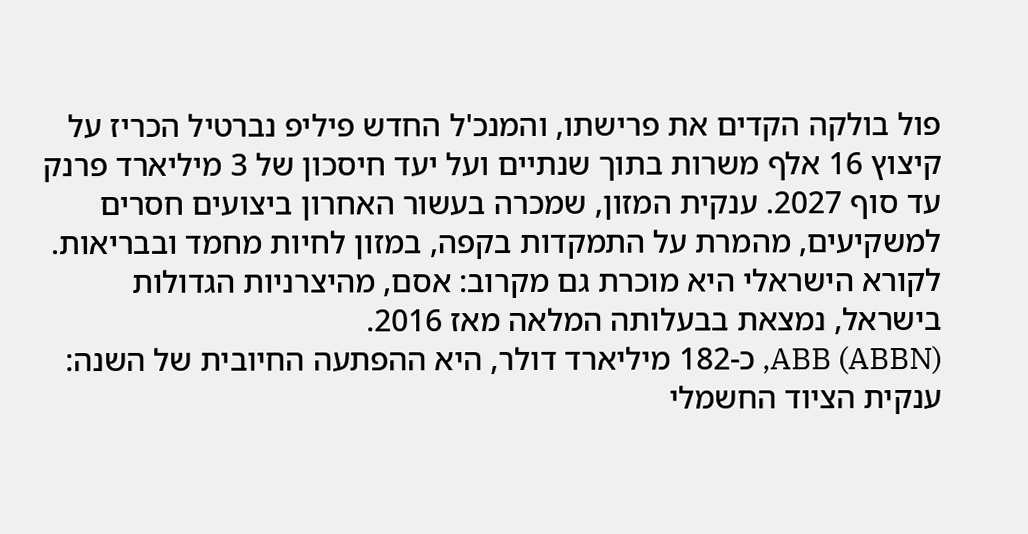פול בולקה הקדים את פרישתו, והמנכ'ל החדש פיליפ נברטיל הכריז על קיצוץ 16 אלף משרות בתוך שנתיים ועל יעד חיסכון של 3 מיליארד פרנק עד סוף 2027. ענקית המזון, שמכרה בעשור האחרון ביצועים חסרים למשקיעים, מהמרת על התמקדות בקפה, במזון לחיות מחמד ובבריאות. לקורא הישראלי היא מוכרת גם מקרוב: אסם, מהיצרניות הגדולות בישראל, נמצאת בבעלותה המלאה מאז 2016.
ABB (ABBN), כ-182 מיליארד דולר, היא ההפתעה החיובית של השנה: ענקית הציוד החשמלי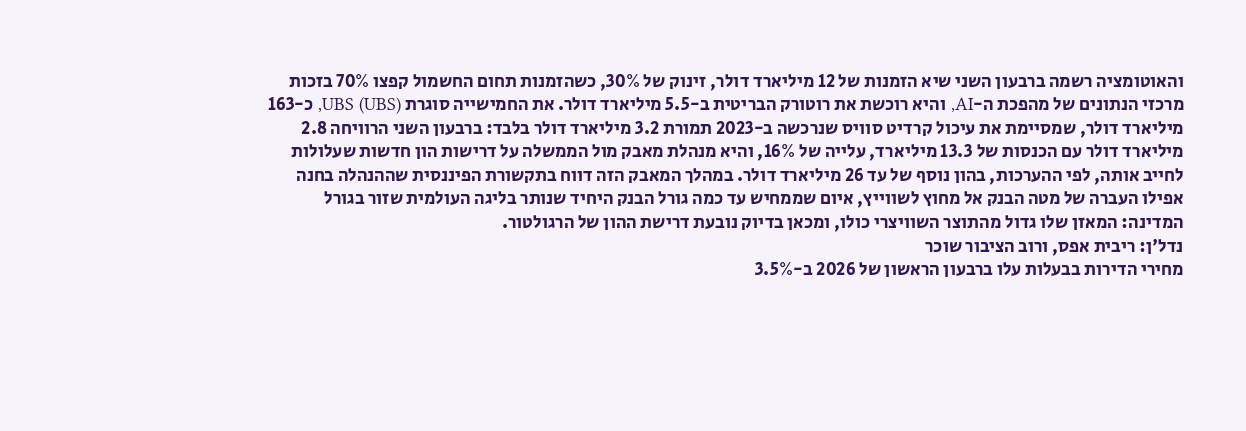והאוטומציה רשמה ברבעון השני שיא הזמנות של 12 מיליארד דולר, זינוק של 30%, כשהזמנות תחום החשמול קפצו 70% בזכות מרכזי הנתונים של מהפכת ה-AI, והיא רוכשת את רוטורק הבריטית ב-5.5 מיליארד דולר. את החמישייה סוגרת UBS (UBS), כ-163 מיליארד דולר, שמסיימת את עיכול קרדיט סוויס שנרכשה ב-2023 תמורת 3.2 מיליארד דולר בלבד: ברבעון השני הרוויחה 2.8 מיליארד דולר עם הכנסות של 13.3 מיליארד, עלייה של 16%, והיא מנהלת מאבק מול הממשלה על דרישות הון חדשות שעלולות לחייב אותה, לפי ההערכות, בהון נוסף של עד 26 מיליארד דולר. במהלך המאבק הזה דווח בתקשורת הפיננסית שההנהלה בחנה אפילו העברה של מטה הבנק אל מחוץ לשווייץ, איום שממחיש עד כמה גורל הבנק היחיד שנותר בליגה העולמית שזור בגורל המדינה: המאזן שלו גדול מהתוצר השוויצרי כולו, ומכאן בדיוק נובעת דרישת ההון של הרגולטור.
נדל'ן: ריבית אפס, ורוב הציבור שוכר
מחירי הדירות בבעלות עלו ברבעון הראשון של 2026 ב-3.5%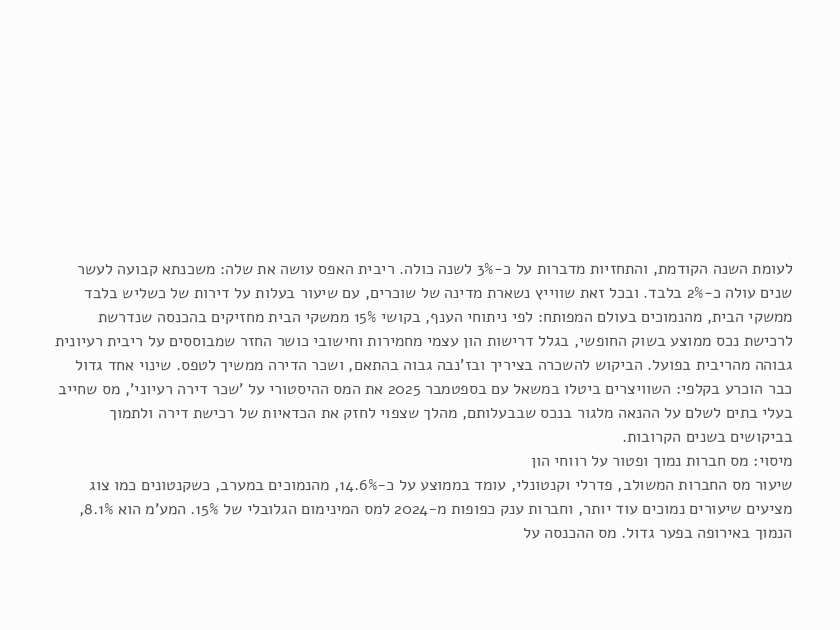לעומת השנה הקודמת, והתחזיות מדברות על כ-3% לשנה כולה. ריבית האפס עושה את שלה: משכנתא קבועה לעשר שנים עולה כ-2% בלבד. ובכל זאת שווייץ נשארת מדינה של שוכרים, עם שיעור בעלות על דירות של כשליש בלבד ממשקי הבית, מהנמוכים בעולם המפותח: לפי ניתוחי הענף, בקושי 15% ממשקי הבית מחזיקים בהכנסה שנדרשת לרכישת נכס ממוצע בשוק החופשי, בגלל דרישות הון עצמי מחמירות וחישובי כושר החזר שמבוססים על ריבית רעיונית גבוהה מהריבית בפועל. הביקוש להשכרה בציריך ובז'נבה גבוה בהתאם, ושכר הדירה ממשיך לטפס. שינוי אחד גדול כבר הוכרע בקלפי: השוויצרים ביטלו במשאל עם בספטמבר 2025 את המס ההיסטורי על 'שכר דירה רעיוני', מס שחייב בעלי בתים לשלם על ההנאה מלגור בנכס שבבעלותם, מהלך שצפוי לחזק את הכדאיות של רכישת דירה ולתמוך בביקושים בשנים הקרובות.
מיסוי: מס חברות נמוך ופטור על רווחי הון
שיעור מס החברות המשולב, פדרלי וקנטונלי, עומד בממוצע על כ-14.6%, מהנמוכים במערב, כשקנטונים כמו צוג מציעים שיעורים נמוכים עוד יותר, וחברות ענק כפופות מ-2024 למס המינימום הגלובלי של 15%. המע'מ הוא 8.1%, הנמוך באירופה בפער גדול. מס ההכנסה על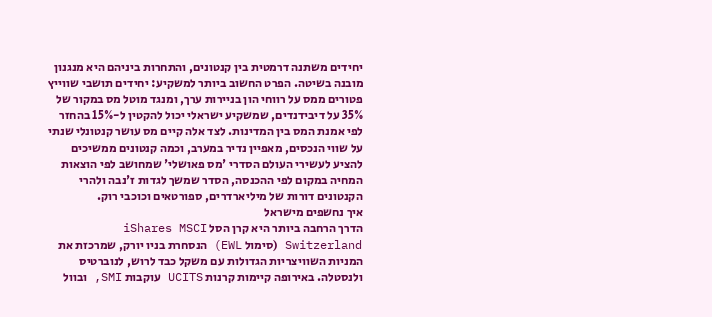יחידים משתנה דרמטית בין קנטונים, והתחרות ביניהם היא מנגנון מובנה בשיטה. הפרט החשוב ביותר למשקיע: יחידים תושבי שווייץ פטורים ממס על רווחי הון בניירות ערך, ומנגד מוטל מס במקור של 35% על דיבידנדים, שמשקיע ישראלי יכול להקטין ל-15% בהחזר לפי אמנת המס בין המדינות. לצד אלה קיים מס עושר קנטונלי שנתי על שווי הנכסים, מאפיין נדיר במערב, וכמה קנטונים ממשיכים להציע לעשירי העולם הסדרי 'מס פאושלי' שמחושב לפי הוצאות המחיה במקום לפי ההכנסה, הסדר שמשך לגדות ז'נבה ולהרי הקנטונים דורות של מיליארדרים, ספורטאים וכוכבי רוק.
איך נחשפים מישראל
הדרך הרחבה ביותר היא קרן הסל iShares MSCI Switzerland (סימול EWL) הנסחרת בניו יורק, שמרכזת את המניות השוויצריות הגדולות עם משקל כבד לרוש, לנוברטיס ולנסטלה. באירופה קיימות קרנות UCITS עוקבות SMI, ובוול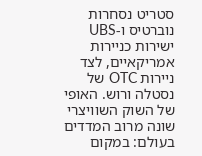סטריט נסחרות נוברטיס ו-UBS ישירות כניירות אמריקאיים, לצד ניירות OTC של נסטלה ורוש. האופי של השוק השוויצרי שונה מרוב המדדים בעולם: במקום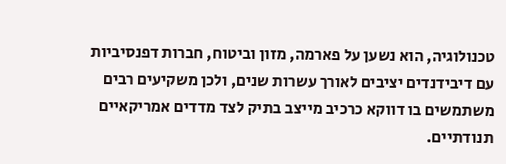טכנולוגיה, הוא נשען על פארמה, מזון וביטוח, חברות דפנסיביות עם דיבידנדים יציבים לאורך עשרות שנים, ולכן משקיעים רבים משתמשים בו דווקא כרכיב מייצב בתיק לצד מדדים אמריקאיים תנודתיים.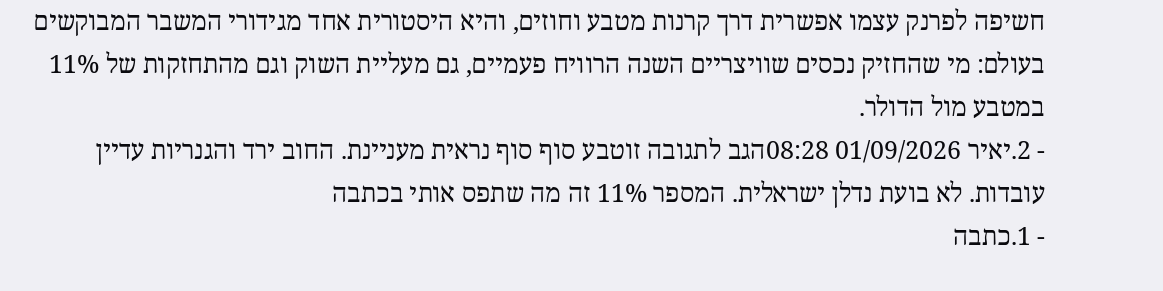חשיפה לפרנק עצמו אפשרית דרך קרנות מטבע וחוזים, והיא היסטורית אחד מגידורי המשבר המבוקשים בעולם: מי שהחזיק נכסים שוויצריים השנה הרוויח פעמיים, גם מעליית השוק וגם מהתחזקות של 11% במטבע מול הדולר.
- 2.יאיר 01/09/2026 08:28הגב לתגובה זוטבע סוף סוף נראית מעניינת. החוב ירד והגנריות עדיין עובדות. לא בועת נדלן ישראלית. המספר 11% זה מה שתפס אותי בכתבה
- 1.כתבה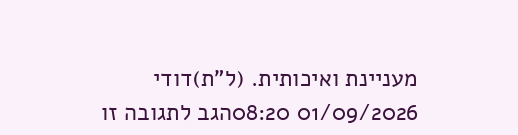מעניינת ואיכותית. (ל"ת)דודי 01/09/2026 08:20הגב לתגובה זו